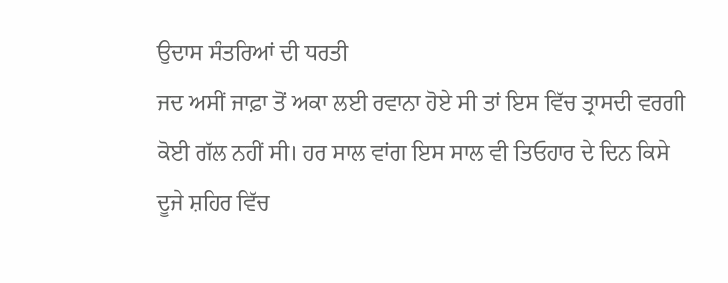ਉਦਾਸ ਸੰਤਰਿਆਂ ਦੀ ਧਰਤੀ
ਜਦ ਅਸੀਂ ਜਾਫ਼ਾ ਤੋਂ ਅਕਾ ਲਈ ਰਵਾਨਾ ਹੋਏ ਸੀ ਤਾਂ ਇਸ ਵਿੱਚ ਤ੍ਰਾਸਦੀ ਵਰਗੀ ਕੋਈ ਗੱਲ ਨਹੀਂ ਸੀ। ਹਰ ਸਾਲ ਵਾਂਗ ਇਸ ਸਾਲ ਵੀ ਤਿਓਹਾਰ ਦੇ ਦਿਨ ਕਿਸੇ ਦੂਜੇ ਸ਼ਹਿਰ ਵਿੱਚ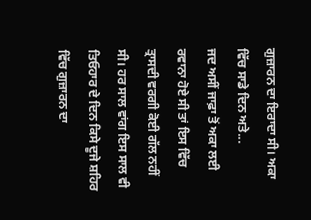ਗੁਜ਼ਾਰਨ ਦਾ ਇਰਾਦਾ ਸੀ। ਅਕਾ ਵਿੱਚ ਸਾਡੇ ਦਿਨ ਅਤੇ...
ਜਦ ਅਸੀਂ ਜਾਫ਼ਾ ਤੋਂ ਅਕਾ ਲਈ ਰਵਾਨਾ ਹੋਏ ਸੀ ਤਾਂ ਇਸ ਵਿੱਚ ਤ੍ਰਾਸਦੀ ਵਰਗੀ ਕੋਈ ਗੱਲ ਨਹੀਂ ਸੀ। ਹਰ ਸਾਲ ਵਾਂਗ ਇਸ ਸਾਲ ਵੀ ਤਿਓਹਾਰ ਦੇ ਦਿਨ ਕਿਸੇ ਦੂਜੇ ਸ਼ਹਿਰ ਵਿੱਚ ਗੁਜ਼ਾਰਨ ਦਾ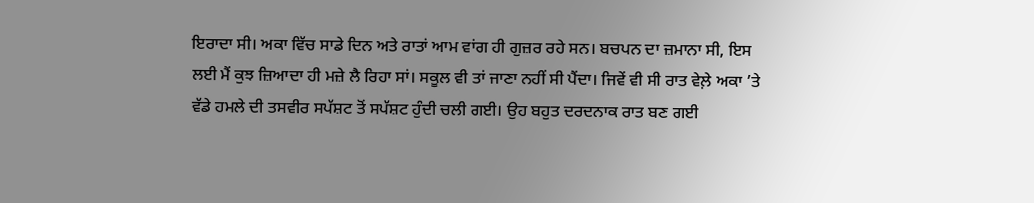ਇਰਾਦਾ ਸੀ। ਅਕਾ ਵਿੱਚ ਸਾਡੇ ਦਿਨ ਅਤੇ ਰਾਤਾਂ ਆਮ ਵਾਂਗ ਹੀ ਗੁਜ਼ਰ ਰਹੇ ਸਨ। ਬਚਪਨ ਦਾ ਜ਼ਮਾਨਾ ਸੀ, ਇਸ ਲਈ ਮੈਂ ਕੁਝ ਜ਼ਿਆਦਾ ਹੀ ਮਜ਼ੇ ਲੈ ਰਿਹਾ ਸਾਂ। ਸਕੂਲ ਵੀ ਤਾਂ ਜਾਣਾ ਨਹੀਂ ਸੀ ਪੈਂਦਾ। ਜਿਵੇਂ ਵੀ ਸੀ ਰਾਤ ਵੇਲ਼ੇ ਅਕਾ ’ਤੇ ਵੱਡੇ ਹਮਲੇ ਦੀ ਤਸਵੀਰ ਸਪੱਸ਼ਟ ਤੋਂ ਸਪੱਸ਼ਟ ਹੁੰਦੀ ਚਲੀ ਗਈ। ਉਹ ਬਹੁਤ ਦਰਦਨਾਕ ਰਾਤ ਬਣ ਗਈ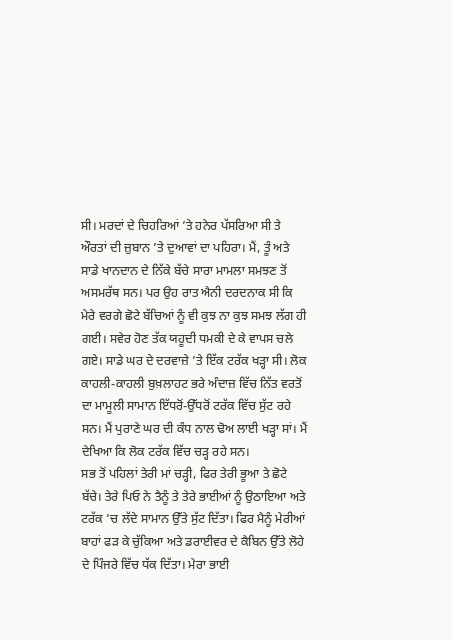ਸੀ। ਮਰਦਾਂ ਦੇ ਚਿਹਰਿਆਂ ’ਤੇ ਹਨੇਰ ਪੱਸਰਿਆ ਸੀ ਤੇ ਔਰਤਾਂ ਦੀ ਜ਼ੁਬਾਨ ’ਤੇ ਦੁਆਵਾਂ ਦਾ ਪਹਿਰਾ। ਮੈਂ, ਤੂੰ ਅਤੇ ਸਾਡੇ ਖਾਨਦਾਨ ਦੇ ਨਿੱਕੇ ਬੱਚੇ ਸਾਰਾ ਮਾਮਲਾ ਸਮਝਣ ਤੋਂ ਅਸਮਰੱਥ ਸਨ। ਪਰ ਉਹ ਰਾਤ ਐਨੀ ਦਰਦਨਾਕ ਸੀ ਕਿ ਮੇਰੇ ਵਰਗੇ ਛੋਟੇ ਬੱਚਿਆਂ ਨੂੰ ਵੀ ਕੁਝ ਨਾ ਕੁਝ ਸਮਝ ਲੱਗ ਹੀ ਗਈ। ਸਵੇਰ ਹੋਣ ਤੱਕ ਯਹੂਦੀ ਧਮਕੀ ਦੇ ਕੇ ਵਾਪਸ ਚਲੇ ਗਏ। ਸਾਡੇ ਘਰ ਦੇ ਦਰਵਾਜ਼ੇ ’ਤੇ ਇੱਕ ਟਰੱਕ ਖੜ੍ਹਾ ਸੀ। ਲੋਕ ਕਾਹਲੀ-ਕਾਹਲੀ ਬੁਖ਼ਲਾਹਟ ਭਰੇ ਅੰਦਾਜ਼ ਵਿੱਚ ਨਿੱਤ ਵਰਤੋਂ ਦਾ ਮਾਮੂਲੀ ਸਾਮਾਨ ਇੱਧਰੋਂ-ਉੱਧਰੋਂ ਟਰੱਕ ਵਿੱਚ ਸੁੱਟ ਰਹੇ ਸਨ। ਮੈਂ ਪੁਰਾਣੇ ਘਰ ਦੀ ਕੰਧ ਨਾਲ ਢੋਅ ਲਾਈ ਖੜ੍ਹਾ ਸਾਂ। ਮੈਂ ਦੇਖਿਆ ਕਿ ਲੋਕ ਟਰੱਕ ਵਿੱਚ ਚੜ੍ਹ ਰਹੇ ਸਨ।
ਸਭ ਤੋਂ ਪਹਿਲਾਂ ਤੇਰੀ ਮਾਂ ਚੜ੍ਹੀ, ਫਿਰ ਤੇਰੀ ਭੂਆ ਤੇ ਛੋਟੇ ਬੱਚੇ। ਤੇਰੇ ਪਿਓ ਨੇ ਤੈਨੂੰ ਤੇ ਤੇਰੇ ਭਾਈਆਂ ਨੂੰ ਉਠਾਇਆ ਅਤੇ ਟਰੱਕ ’ਚ ਲੱਦੇ ਸਾਮਾਨ ਉੱਤੇ ਸੁੱਟ ਦਿੱਤਾ। ਫਿਰ ਮੈਨੂੰ ਮੇਰੀਆਂ ਬਾਹਾਂ ਫੜ ਕੇ ਚੁੱਕਿਆ ਅਤੇ ਡਰਾਈਵਰ ਦੇ ਕੈਬਿਨ ਉੱਤੇ ਲੋਹੇ ਦੇ ਪਿੰਜਰੇ ਵਿੱਚ ਧੱਕ ਦਿੱਤਾ। ਮੇਰਾ ਭਾਈ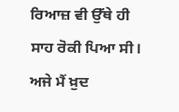ਰਿਆਜ਼ ਵੀ ਉੱਥੇ ਹੀ ਸਾਹ ਰੋਕੀ ਪਿਆ ਸੀ। ਅਜੇ ਮੈਂ ਖ਼ੁਦ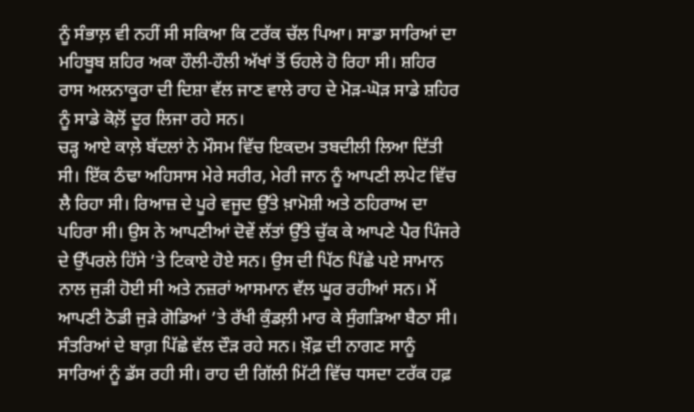ਨੂੰ ਸੰਭਾਲ਼ ਵੀ ਨਹੀਂ ਸੀ ਸਕਿਆ ਕਿ ਟਰੱਕ ਚੱਲ ਪਿਆ। ਸਾਡਾ ਸਾਰਿਆਂ ਦਾ ਮਹਿਬੂਬ ਸ਼ਹਿਰ ਅਕਾ ਹੌਲੀ-ਹੌਲੀ ਅੱਖਾਂ ਤੋਂ ਓਹਲੇ ਹੋ ਰਿਹਾ ਸੀ। ਸ਼ਹਿਰ ਰਾਸ ਅਲਨਾਕੂਰਾ ਦੀ ਦਿਸ਼ਾ ਵੱਲ ਜਾਣ ਵਾਲੇ ਰਾਹ ਦੇ ਮੋੜ-ਘੋੜ ਸਾਡੇ ਸ਼ਹਿਰ ਨੂੰ ਸਾਡੇ ਕੋਲ਼ੋਂ ਦੂਰ ਲਿਜਾ ਰਹੇ ਸਨ।
ਚੜ੍ਹ ਆਏ ਕਾਲ਼ੇ ਬੱਦਲਾਂ ਨੇ ਮੌਸਮ ਵਿੱਚ ਇਕਦਮ ਤਬਦੀਲੀ ਲਿਆ ਦਿੱਤੀ ਸੀ। ਇੱਕ ਠੰਢਾ ਅਹਿਸਾਸ ਮੇਰੇ ਸਰੀਰ, ਮੇਰੀ ਜਾਨ ਨੂੰ ਆਪਣੀ ਲਪੇਟ ਵਿੱਚ ਲੈ ਰਿਹਾ ਸੀ। ਰਿਆਜ਼ ਦੇ ਪੂਰੇ ਵਜੂਦ ਉੱਤੇ ਖ਼ਾਮੋਸ਼ੀ ਅਤੇ ਠਹਿਰਾਅ ਦਾ ਪਹਿਰਾ ਸੀ। ਉਸ ਨੇ ਆਪਣੀਆਂ ਦੋਵੇਂ ਲੱਤਾਂ ਉੱਤੇ ਚੁੱਕ ਕੇ ਆਪਣੇ ਪੈਰ ਪਿੰਜਰੇ ਦੇ ਉੱਪਰਲੇ ਹਿੱਸੇ ’ਤੇ ਟਿਕਾਏ ਹੋਏ ਸਨ। ਉਸ ਦੀ ਪਿੱਠ ਪਿੱਛੇ ਪਏ ਸਾਮਾਨ ਨਾਲ ਜੁੜੀ ਹੋਈ ਸੀ ਅਤੇ ਨਜ਼ਰਾਂ ਆਸਮਾਨ ਵੱਲ ਘੂਰ ਰਹੀਆਂ ਸਨ। ਮੈਂ ਆਪਣੀ ਠੋਡੀ ਜੁੜੇ ਗੋਡਿਆਂ ’ਤੇ ਰੱਖੀ ਕੁੰਡਲ਼ੀ ਮਾਰ ਕੇ ਸੁੰਗੜਿਆ ਬੈਠਾ ਸੀ। ਸੰਤਰਿਆਂ ਦੇ ਬਾਗ਼ ਪਿੱਛੇ ਵੱਲ ਦੌੜ ਰਹੇ ਸਨ। ਖ਼ੌਫ਼ ਦੀ ਨਾਗਣ ਸਾਨੂੰ ਸਾਰਿਆਂ ਨੂੰ ਡੱਸ ਰਹੀ ਸੀ। ਰਾਹ ਦੀ ਗਿੱਲੀ ਮਿੱਟੀ ਵਿੱਚ ਧਸਦਾ ਟਰੱਕ ਹਫ਼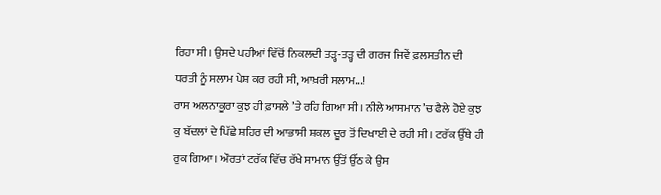ਰਿਹਾ ਸੀ। ਉਸਦੇ ਪਹੀਆਂ ਵਿੱਚੋਂ ਨਿਕਲਦੀ ਤੜ੍ਹ-ਤੜ੍ਹ ਦੀ ਗਰਜ ਜਿਵੇਂ ਫ਼ਲਸਤੀਨ ਦੀ ਧਰਤੀ ਨੂੰ ਸਲਾਮ ਪੇਸ਼ ਕਰ ਰਹੀ ਸੀ, ਆਖ਼ਰੀ ਸਲਾਮ...!
ਰਾਸ ਅਲਨਾਕੂਰਾ ਕੁਝ ਹੀ ਫ਼ਾਸਲੇ ’ਤੇ ਰਹਿ ਗਿਆ ਸੀ। ਨੀਲੇ ਆਸਮਾਨ ’ਚ ਫੈਲੇ ਹੋਏ ਕੁਝ ਕੁ ਬੱਦਲਾਂ ਦੇ ਪਿੱਛੇ ਸ਼ਹਿਰ ਦੀ ਆਭਾਸੀ ਸ਼ਕਲ ਦੂਰ ਤੋਂ ਦਿਖਾਈ ਦੇ ਰਹੀ ਸੀ। ਟਰੱਕ ਉੱਥੇ ਹੀ ਰੁਕ ਗਿਆ। ਔਰਤਾਂ ਟਰੱਕ ਵਿੱਚ ਰੱਖੇ ਸਾਮਾਨ ਉੱਤੋਂ ਉੱਠ ਕੇ ਉਸ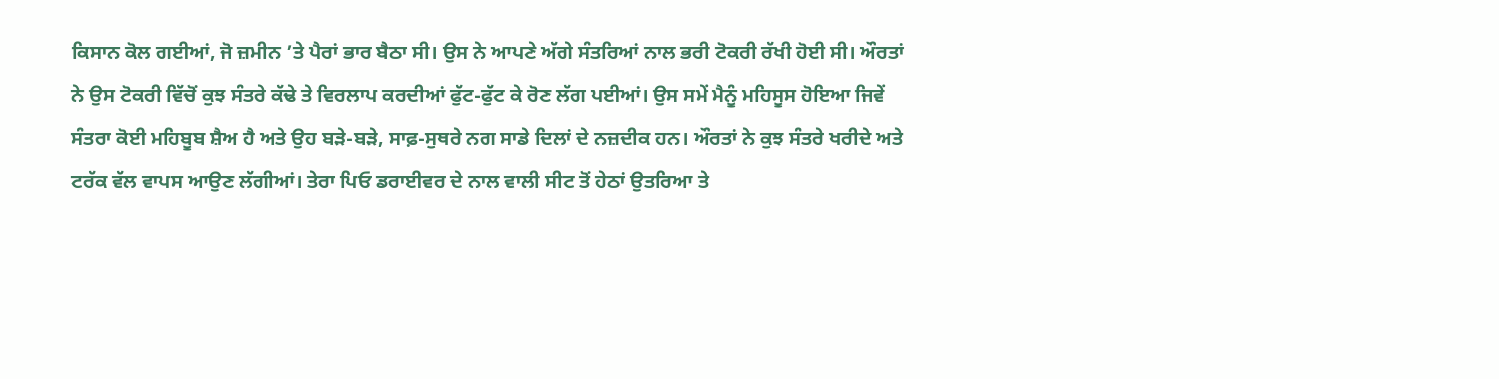ਕਿਸਾਨ ਕੋਲ ਗਈਆਂ, ਜੋ ਜ਼ਮੀਨ ’ਤੇ ਪੈਰਾਂ ਭਾਰ ਬੈਠਾ ਸੀ। ਉਸ ਨੇ ਆਪਣੇ ਅੱਗੇ ਸੰਤਰਿਆਂ ਨਾਲ ਭਰੀ ਟੋਕਰੀ ਰੱਖੀ ਹੋਈ ਸੀ। ਔਰਤਾਂ ਨੇ ਉਸ ਟੋਕਰੀ ਵਿੱਚੋਂ ਕੁਝ ਸੰਤਰੇ ਕੱਢੇ ਤੇ ਵਿਰਲਾਪ ਕਰਦੀਆਂ ਫੁੱਟ-ਫੁੱਟ ਕੇ ਰੋਣ ਲੱਗ ਪਈਆਂ। ਉਸ ਸਮੇਂ ਮੈਨੂੰ ਮਹਿਸੂਸ ਹੋਇਆ ਜਿਵੇਂ ਸੰਤਰਾ ਕੋਈ ਮਹਿਬੂਬ ਸ਼ੈਅ ਹੈ ਅਤੇ ਉਹ ਬੜੇ-ਬੜੇ, ਸਾਫ਼-ਸੁਥਰੇ ਨਗ ਸਾਡੇ ਦਿਲਾਂ ਦੇ ਨਜ਼ਦੀਕ ਹਨ। ਔਰਤਾਂ ਨੇ ਕੁਝ ਸੰਤਰੇ ਖਰੀਦੇ ਅਤੇ ਟਰੱਕ ਵੱਲ ਵਾਪਸ ਆਉਣ ਲੱਗੀਆਂ। ਤੇਰਾ ਪਿਓ ਡਰਾਈਵਰ ਦੇ ਨਾਲ ਵਾਲੀ ਸੀਟ ਤੋਂ ਹੇਠਾਂ ਉਤਰਿਆ ਤੇ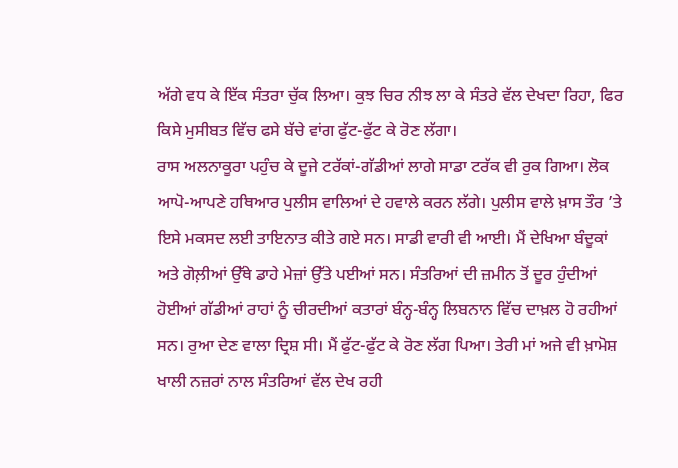ਅੱਗੇ ਵਧ ਕੇ ਇੱਕ ਸੰਤਰਾ ਚੁੱਕ ਲਿਆ। ਕੁਝ ਚਿਰ ਨੀਝ ਲਾ ਕੇ ਸੰਤਰੇ ਵੱਲ ਦੇਖਦਾ ਰਿਹਾ, ਫਿਰ ਕਿਸੇ ਮੁਸੀਬਤ ਵਿੱਚ ਫਸੇ ਬੱਚੇ ਵਾਂਗ ਫੁੱਟ-ਫੁੱਟ ਕੇ ਰੋਣ ਲੱਗਾ।
ਰਾਸ ਅਲਨਾਕੂਰਾ ਪਹੁੰਚ ਕੇ ਦੂਜੇ ਟਰੱਕਾਂ-ਗੱਡੀਆਂ ਲਾਗੇ ਸਾਡਾ ਟਰੱਕ ਵੀ ਰੁਕ ਗਿਆ। ਲੋਕ ਆਪੋ-ਆਪਣੇ ਹਥਿਆਰ ਪੁਲੀਸ ਵਾਲਿਆਂ ਦੇ ਹਵਾਲੇ ਕਰਨ ਲੱਗੇ। ਪੁਲੀਸ ਵਾਲੇ ਖ਼ਾਸ ਤੌਰ ’ਤੇ ਇਸੇ ਮਕਸਦ ਲਈ ਤਾਇਨਾਤ ਕੀਤੇ ਗਏ ਸਨ। ਸਾਡੀ ਵਾਰੀ ਵੀ ਆਈ। ਮੈਂ ਦੇਖਿਆ ਬੰਦੂਕਾਂ ਅਤੇ ਗੋਲ਼ੀਆਂ ਉੱਥੇ ਡਾਹੇ ਮੇਜ਼ਾਂ ਉੱਤੇ ਪਈਆਂ ਸਨ। ਸੰਤਰਿਆਂ ਦੀ ਜ਼ਮੀਨ ਤੋਂ ਦੂਰ ਹੁੰਦੀਆਂ ਹੋਈਆਂ ਗੱਡੀਆਂ ਰਾਹਾਂ ਨੂੰ ਚੀਰਦੀਆਂ ਕਤਾਰਾਂ ਬੰਨ੍ਹ-ਬੰਨ੍ਹ ਲਿਬਨਾਨ ਵਿੱਚ ਦਾਖ਼ਲ ਹੋ ਰਹੀਆਂ ਸਨ। ਰੁਆ ਦੇਣ ਵਾਲਾ ਦ੍ਰਿਸ਼ ਸੀ। ਮੈਂ ਫੁੱਟ-ਫੁੱਟ ਕੇ ਰੋਣ ਲੱਗ ਪਿਆ। ਤੇਰੀ ਮਾਂ ਅਜੇ ਵੀ ਖ਼ਾਮੋਸ਼ ਖਾਲੀ ਨਜ਼ਰਾਂ ਨਾਲ ਸੰਤਰਿਆਂ ਵੱਲ ਦੇਖ ਰਹੀ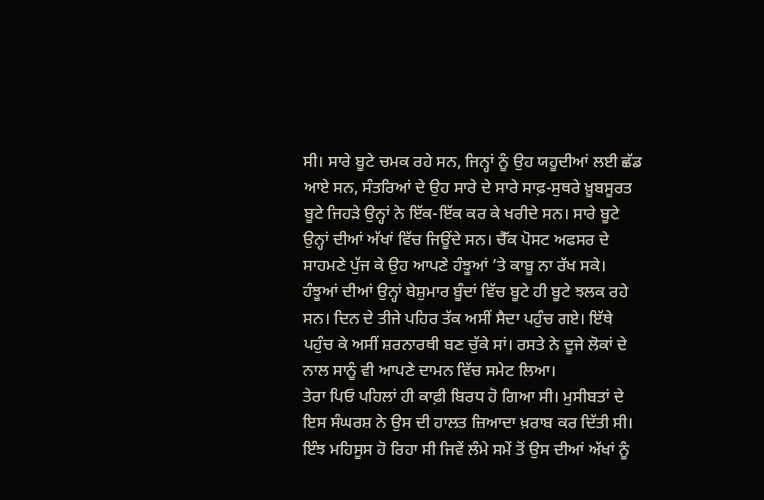ਸੀ। ਸਾਰੇ ਬੂਟੇ ਚਮਕ ਰਹੇ ਸਨ, ਜਿਨ੍ਹਾਂ ਨੂੰ ਉਹ ਯਹੂਦੀਆਂ ਲਈ ਛੱਡ ਆਏ ਸਨ, ਸੰਤਰਿਆਂ ਦੇ ਉਹ ਸਾਰੇ ਦੇ ਸਾਰੇ ਸਾਫ਼-ਸੁਥਰੇ ਖ਼ੂਬਸੂਰਤ ਬੂਟੇ ਜਿਹੜੇ ਉਨ੍ਹਾਂ ਨੇ ਇੱਕ-ਇੱਕ ਕਰ ਕੇ ਖਰੀਦੇ ਸਨ। ਸਾਰੇ ਬੂਟੇ ਉਨ੍ਹਾਂ ਦੀਆਂ ਅੱਖਾਂ ਵਿੱਚ ਜਿਊਂਦੇ ਸਨ। ਚੈੱਕ ਪੋਸਟ ਅਫਸਰ ਦੇ ਸਾਹਮਣੇ ਪੁੱਜ ਕੇ ਉਹ ਆਪਣੇ ਹੰਝੂਆਂ ’ਤੇ ਕਾਬੂ ਨਾ ਰੱਖ ਸਕੇ। ਹੰਝੂਆਂ ਦੀਆਂ ਉਨ੍ਹਾਂ ਬੇਸ਼ੁਮਾਰ ਬੂੰਦਾਂ ਵਿੱਚ ਬੂਟੇ ਹੀ ਬੂਟੇ ਝਲਕ ਰਹੇ ਸਨ। ਦਿਨ ਦੇ ਤੀਜੇ ਪਹਿਰ ਤੱਕ ਅਸੀਂ ਸੈਦਾ ਪਹੁੰਚ ਗਏ। ਇੱਥੇ ਪਹੁੰਚ ਕੇ ਅਸੀਂ ਸ਼ਰਨਾਰਥੀ ਬਣ ਚੁੱਕੇ ਸਾਂ। ਰਸਤੇ ਨੇ ਦੂਜੇ ਲੋਕਾਂ ਦੇ ਨਾਲ ਸਾਨੂੰ ਵੀ ਆਪਣੇ ਦਾਮਨ ਵਿੱਚ ਸਮੇਟ ਲਿਆ।
ਤੇਰਾ ਪਿਓ ਪਹਿਲਾਂ ਹੀ ਕਾਫ਼ੀ ਬਿਰਧ ਹੋ ਗਿਆ ਸੀ। ਮੁਸੀਬਤਾਂ ਦੇ ਇਸ ਸੰਘਰਸ਼ ਨੇ ਉਸ ਦੀ ਹਾਲਤ ਜ਼ਿਆਦਾ ਖ਼ਰਾਬ ਕਰ ਦਿੱਤੀ ਸੀ। ਇੰਝ ਮਹਿਸੂਸ ਹੋ ਰਿਹਾ ਸੀ ਜਿਵੇਂ ਲੰਮੇ ਸਮੇਂ ਤੋਂ ਉਸ ਦੀਆਂ ਅੱਖਾਂ ਨੂੰ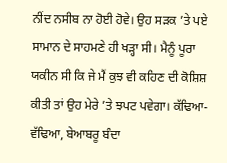ਨੀਂਦ ਨਸੀਬ ਨਾ ਹੋਈ ਹੋਵੇ। ਉਹ ਸੜਕ ’ਤੇ ਪਏ ਸਾਮਾਨ ਦੇ ਸਾਹਮਣੇ ਹੀ ਖੜ੍ਹਾ ਸੀ। ਮੈਨੂੰ ਪੂਰਾ ਯਕੀਨ ਸੀ ਕਿ ਜੇ ਮੈਂ ਕੁਝ ਵੀ ਕਹਿਣ ਦੀ ਕੋਸ਼ਿਸ਼ ਕੀਤੀ ਤਾਂ ਉਹ ਮੇਰੇ ’ਤੇ ਝਪਟ ਪਵੇਗਾ। ਕੱਢਿਆ-ਵੱਢਿਆ, ਬੇਆਬਰੂ ਬੰਦਾ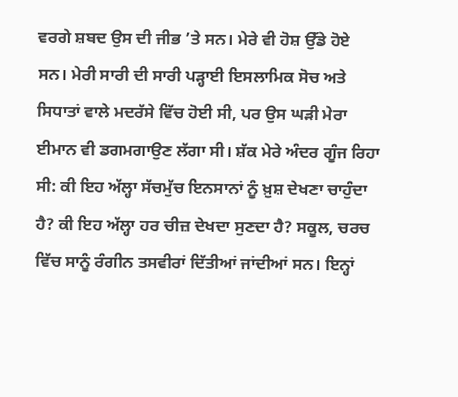ਵਰਗੇ ਸ਼ਬਦ ਉਸ ਦੀ ਜੀਭ ’ਤੇ ਸਨ। ਮੇਰੇ ਵੀ ਹੋਸ਼ ਉੱਡੇ ਹੋਏ ਸਨ। ਮੇਰੀ ਸਾਰੀ ਦੀ ਸਾਰੀ ਪੜ੍ਹਾਈ ਇਸਲਾਮਿਕ ਸੋਚ ਅਤੇ ਸਿਧਾਤਾਂ ਵਾਲੇ ਮਦਰੱਸੇ ਵਿੱਚ ਹੋਈ ਸੀ, ਪਰ ਉਸ ਘੜੀ ਮੇਰਾ ਈਮਾਨ ਵੀ ਡਗਮਗਾਉਣ ਲੱਗਾ ਸੀ। ਸ਼ੱਕ ਮੇਰੇ ਅੰਦਰ ਗੂੰਜ ਰਿਹਾ ਸੀ: ਕੀ ਇਹ ਅੱਲ੍ਹਾ ਸੱਚਮੁੱਚ ਇਨਸਾਨਾਂ ਨੂੰ ਖ਼ੁਸ਼ ਦੇਖਣਾ ਚਾਹੁੰਦਾ ਹੈ? ਕੀ ਇਹ ਅੱਲ੍ਹਾ ਹਰ ਚੀਜ਼ ਦੇਖਦਾ ਸੁਣਦਾ ਹੈ? ਸਕੂਲ, ਚਰਚ ਵਿੱਚ ਸਾਨੂੰ ਰੰਗੀਨ ਤਸਵੀਰਾਂ ਦਿੱਤੀਆਂ ਜਾਂਦੀਆਂ ਸਨ। ਇਨ੍ਹਾਂ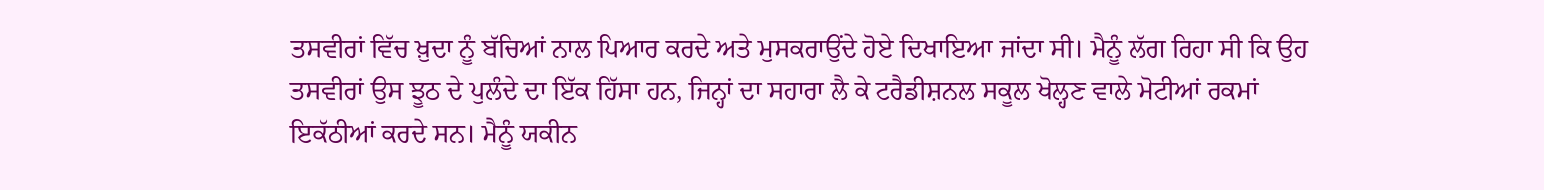ਤਸਵੀਰਾਂ ਵਿੱਚ ਖ਼ੁਦਾ ਨੂੰ ਬੱਚਿਆਂ ਨਾਲ ਪਿਆਰ ਕਰਦੇ ਅਤੇ ਮੁਸਕਰਾਉਂਦੇ ਹੋਏ ਦਿਖਾਇਆ ਜਾਂਦਾ ਸੀ। ਮੈਨੂੰ ਲੱਗ ਰਿਹਾ ਸੀ ਕਿ ਉਹ ਤਸਵੀਰਾਂ ਉਸ ਝੂਠ ਦੇ ਪੁਲੰਦੇ ਦਾ ਇੱਕ ਹਿੱਸਾ ਹਨ, ਜਿਨ੍ਹਾਂ ਦਾ ਸਹਾਰਾ ਲੈ ਕੇ ਟਰੈਡੀਸ਼ਨਲ ਸਕੂਲ ਖੋਲ੍ਹਣ ਵਾਲੇ ਮੋਟੀਆਂ ਰਕਮਾਂ ਇਕੱਠੀਆਂ ਕਰਦੇ ਸਨ। ਮੈਨੂੰ ਯਕੀਨ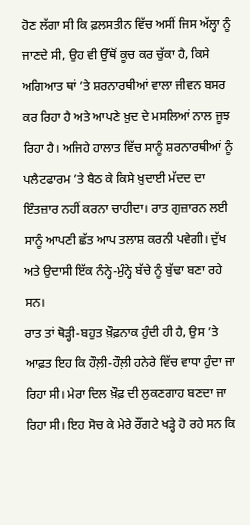ਹੋਣ ਲੱਗਾ ਸੀ ਕਿ ਫ਼ਲਸਤੀਨ ਵਿੱਚ ਅਸੀਂ ਜਿਸ ਅੱਲ੍ਹਾ ਨੂੰ ਜਾਣਦੇ ਸੀ, ਉਹ ਵੀ ਉੱਥੋਂ ਕੂਚ ਕਰ ਚੁੱਕਾ ਹੈ, ਕਿਸੇ ਅਗਿਆਤ ਥਾਂ ’ਤੇ ਸ਼ਰਨਾਰਥੀਆਂ ਵਾਲਾ ਜੀਵਨ ਬਸਰ ਕਰ ਰਿਹਾ ਹੈ ਅਤੇ ਆਪਣੇ ਖ਼ੁਦ ਦੇ ਮਸਲਿਆਂ ਨਾਲ ਜੂਝ ਰਿਹਾ ਹੈ। ਅਜਿਹੇ ਹਾਲਾਤ ਵਿੱਚ ਸਾਨੂੰ ਸ਼ਰਨਾਰਥੀਆਂ ਨੂੰ ਪਲੈਟਫਾਰਮ ’ਤੇ ਬੈਠ ਕੇ ਕਿਸੇ ਖ਼ੁਦਾਈ ਮੱਦਦ ਦਾ ਇੰਤਜ਼ਾਰ ਨਹੀਂ ਕਰਨਾ ਚਾਹੀਦਾ। ਰਾਤ ਗੁਜ਼ਾਰਨ ਲਈ ਸਾਨੂੰ ਆਪਣੀ ਛੱਤ ਆਪ ਤਲਾਸ਼ ਕਰਨੀ ਪਵੇਗੀ। ਦੁੱਖ ਅਤੇ ਉਦਾਸੀ ਇੱਕ ਨੰਨ੍ਹੇ-ਮੁੰਨ੍ਹੇ ਬੱਚੇ ਨੂੰ ਬੁੱਢਾ ਬਣਾ ਰਹੇ ਸਨ।
ਰਾਤ ਤਾਂ ਥੋੜ੍ਹੀ-ਬਹੁਤ ਖ਼ੌਫ਼ਨਾਕ ਹੁੰਦੀ ਹੀ ਹੈ, ਉਸ ’ਤੇ ਆਫ਼ਤ ਇਹ ਕਿ ਹੌਲ਼ੀ-ਹੌਲ਼ੀ ਹਨੇਰੇ ਵਿੱਚ ਵਾਧਾ ਹੁੰਦਾ ਜਾ ਰਿਹਾ ਸੀ। ਮੇਰਾ ਦਿਲ ਖ਼ੌਫ਼ ਦੀ ਲੁਕਣਗਾਹ ਬਣਦਾ ਜਾ ਰਿਹਾ ਸੀ। ਇਹ ਸੋਚ ਕੇ ਮੇਰੇ ਰੌਂਗਟੇ ਖੜ੍ਹੇ ਹੋ ਰਹੇ ਸਨ ਕਿ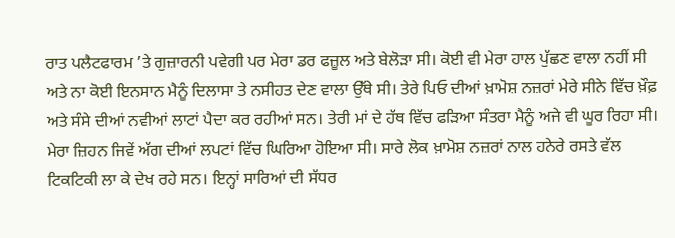ਰਾਤ ਪਲੈਟਫਾਰਮ ’ਤੇ ਗੁਜ਼ਾਰਨੀ ਪਵੇਗੀ ਪਰ ਮੇਰਾ ਡਰ ਫਜ਼ੂਲ ਅਤੇ ਬੇਲੋੜਾ ਸੀ। ਕੋਈ ਵੀ ਮੇਰਾ ਹਾਲ ਪੁੱਛਣ ਵਾਲਾ ਨਹੀਂ ਸੀ ਅਤੇ ਨਾ ਕੋਈ ਇਨਸਾਨ ਮੈਨੂੰ ਦਿਲਾਸਾ ਤੇ ਨਸੀਹਤ ਦੇਣ ਵਾਲਾ ਉੱਥੇ ਸੀ। ਤੇਰੇ ਪਿਓ ਦੀਆਂ ਖ਼ਾਮੋਸ਼ ਨਜ਼ਰਾਂ ਮੇਰੇ ਸੀਨੇ ਵਿੱਚ ਖ਼ੌਫ਼ ਅਤੇ ਸੰਸੇ ਦੀਆਂ ਨਵੀਆਂ ਲਾਟਾਂ ਪੈਦਾ ਕਰ ਰਹੀਆਂ ਸਨ। ਤੇਰੀ ਮਾਂ ਦੇ ਹੱਥ ਵਿੱਚ ਫੜਿਆ ਸੰਤਰਾ ਮੈਨੂੰ ਅਜੇ ਵੀ ਘੂਰ ਰਿਹਾ ਸੀ। ਮੇਰਾ ਜ਼ਿਹਨ ਜਿਵੇਂ ਅੱਗ ਦੀਆਂ ਲਪਟਾਂ ਵਿੱਚ ਘਿਰਿਆ ਹੋਇਆ ਸੀ। ਸਾਰੇ ਲੋਕ ਖ਼ਾਮੋਸ਼ ਨਜ਼ਰਾਂ ਨਾਲ ਹਨੇਰੇ ਰਸਤੇ ਵੱਲ ਟਿਕਟਿਕੀ ਲਾ ਕੇ ਦੇਖ ਰਹੇ ਸਨ। ਇਨ੍ਹਾਂ ਸਾਰਿਆਂ ਦੀ ਸੱਧਰ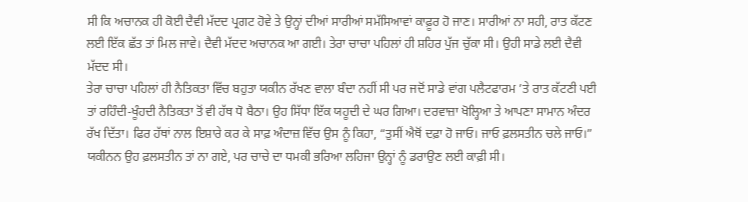ਸੀ ਕਿ ਅਚਾਨਕ ਹੀ ਕੋਈ ਦੈਵੀ ਮੱਦਦ ਪ੍ਰਗਟ ਹੋਵੇ ਤੇ ਉਨ੍ਹਾਂ ਦੀਆਂ ਸਾਰੀਆਂ ਸਮੱਸਿਆਵਾਂ ਕਾਫ਼ੂਰ ਹੋ ਜਾਣ। ਸਾਰੀਆਂ ਨਾ ਸਹੀ, ਰਾਤ ਕੱਟਣ ਲਈ ਇੱਕ ਛੱਤ ਤਾਂ ਮਿਲ ਜਾਵੇ। ਦੈਵੀ ਮੱਦਦ ਅਚਾਨਕ ਆ ਗਈ। ਤੇਰਾ ਚਾਚਾ ਪਹਿਲਾਂ ਹੀ ਸ਼ਹਿਰ ਪੁੱਜ ਚੁੱਕਾ ਸੀ। ਉਹੀ ਸਾਡੇ ਲਈ ਦੈਵੀ ਮੱਦਦ ਸੀ।
ਤੇਰਾ ਚਾਚਾ ਪਹਿਲਾਂ ਹੀ ਨੈਤਿਕਤਾ ਵਿੱਚ ਬਹੁਤਾ ਯਕੀਨ ਰੱਖਣ ਵਾਲਾ ਬੰਦਾ ਨਹੀਂ ਸੀ ਪਰ ਜਦੋਂ ਸਾਡੇ ਵਾਂਗ ਪਲੈਟਫਾਰਮ ’ਤੇ ਰਾਤ ਕੱਟਣੀ ਪਈ ਤਾਂ ਰਹਿੰਦੀ-ਖੂੰਹਦੀ ਨੈਤਿਕਤਾ ਤੋਂ ਵੀ ਹੱਥ ਧੋ ਬੈਠਾ। ਉਹ ਸਿੱਧਾ ਇੱਕ ਯਹੂਦੀ ਦੇ ਘਰ ਗਿਆ। ਦਰਵਾਜ਼ਾ ਖੋਲ੍ਹਿਆ ਤੇ ਆਪਣਾ ਸਾਮਾਨ ਅੰਦਰ ਰੱਖ ਦਿੱਤਾ। ਫਿਰ ਹੱਥਾਂ ਨਾਲ ਇਸ਼ਾਰੇ ਕਰ ਕੇ ਸਾਫ਼ ਅੰਦਾਜ਼ ਵਿੱਚ ਉਸ ਨੂੰ ਕਿਹਾ, “ਤੁਸੀਂ ਐਥੋਂ ਦਫ਼ਾ ਹੋ ਜਾਓ। ਜਾਓ ਫ਼ਲਸਤੀਨ ਚਲੇ ਜਾਓ।”
ਯਕੀਨਨ ਉਹ ਫ਼ਲਸਤੀਨ ਤਾਂ ਨਾ ਗਏ, ਪਰ ਚਾਚੇ ਦਾ ਧਮਕੀ ਭਰਿਆ ਲਹਿਜਾ ਉਨ੍ਹਾਂ ਨੂੰ ਡਰਾਉਣ ਲਈ ਕਾਫ਼ੀ ਸੀ।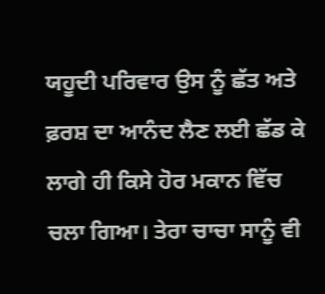ਯਹੂਦੀ ਪਰਿਵਾਰ ਉਸ ਨੂੰ ਛੱਤ ਅਤੇ ਫ਼ਰਸ਼ ਦਾ ਆਨੰਦ ਲੈਣ ਲਈ ਛੱਡ ਕੇ ਲਾਗੇ ਹੀ ਕਿਸੇ ਹੋਰ ਮਕਾਨ ਵਿੱਚ ਚਲਾ ਗਿਆ। ਤੇਰਾ ਚਾਚਾ ਸਾਨੂੰ ਵੀ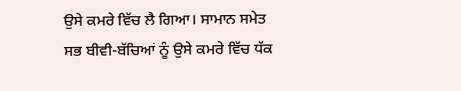ਉਸੇ ਕਮਰੇ ਵਿੱਚ ਲੈ ਗਿਆ। ਸਾਮਾਨ ਸਮੇਤ ਸਭ ਬੀਵੀ-ਬੱਚਿਆਂ ਨੂੰ ਉਸੇ ਕਮਰੇ ਵਿੱਚ ਧੱਕ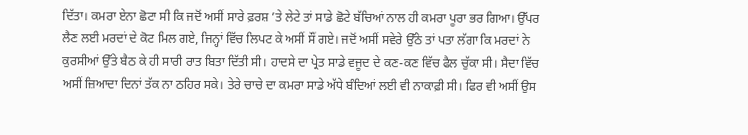ਦਿੱਤਾ। ਕਮਰਾ ਏਨਾ ਛੋਟਾ ਸੀ ਕਿ ਜਦੋਂ ਅਸੀਂ ਸਾਰੇ ਫ਼ਰਸ਼ ’ਤੇ ਲੇਟੇ ਤਾਂ ਸਾਡੇ ਛੋਟੇ ਬੱਚਿਆਂ ਨਾਲ ਹੀ ਕਮਰਾ ਪੂਰਾ ਭਰ ਗਿਆ। ਉੱਪਰ ਲੈਣ ਲਈ ਮਰਦਾਂ ਦੇ ਕੋਟ ਮਿਲ ਗਏ, ਜਿਨ੍ਹਾਂ ਵਿੱਚ ਲਿਪਟ ਕੇ ਅਸੀਂ ਸੌਂ ਗਏ। ਜਦੋਂ ਅਸੀਂ ਸਵੇਰੇ ਉੱਠੇ ਤਾਂ ਪਤਾ ਲੱਗਾ ਕਿ ਮਰਦਾਂ ਨੇ ਕੁਰਸੀਆਂ ਉੱਤੇ ਬੈਠ ਕੇ ਹੀ ਸਾਰੀ ਰਾਤ ਬਿਤਾ ਦਿੱਤੀ ਸੀ। ਹਾਦਸੇ ਦਾ ਪ੍ਰੇਤ ਸਾਡੇ ਵਜੂਦ ਦੇ ਕਣ-ਕਣ ਵਿੱਚ ਫੈਲ ਚੁੱਕਾ ਸੀ। ਸੈਦਾ ਵਿੱਚ ਅਸੀਂ ਜ਼ਿਆਦਾ ਦਿਨਾਂ ਤੱਕ ਨਾ ਠਹਿਰ ਸਕੇ। ਤੇਰੇ ਚਾਚੇ ਦਾ ਕਮਰਾ ਸਾਡੇ ਅੱਧੇ ਬੰਦਿਆਂ ਲਈ ਵੀ ਨਾਕਾਫ਼ੀ ਸੀ। ਫਿਰ ਵੀ ਅਸੀਂ ਉਸ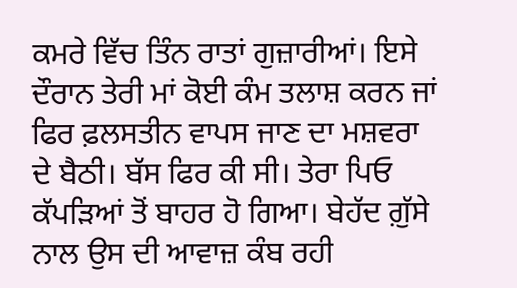ਕਮਰੇ ਵਿੱਚ ਤਿੰਨ ਰਾਤਾਂ ਗੁਜ਼ਾਰੀਆਂ। ਇਸੇ ਦੌਰਾਨ ਤੇਰੀ ਮਾਂ ਕੋਈ ਕੰਮ ਤਲਾਸ਼ ਕਰਨ ਜਾਂ ਫਿਰ ਫ਼ਲਸਤੀਨ ਵਾਪਸ ਜਾਣ ਦਾ ਮਸ਼ਵਰਾ ਦੇ ਬੈਠੀ। ਬੱਸ ਫਿਰ ਕੀ ਸੀ। ਤੇਰਾ ਪਿਓ ਕੱਪੜਿਆਂ ਤੋਂ ਬਾਹਰ ਹੋ ਗਿਆ। ਬੇਹੱਦ ਗ਼ੁੱਸੇ ਨਾਲ ਉਸ ਦੀ ਆਵਾਜ਼ ਕੰਬ ਰਹੀ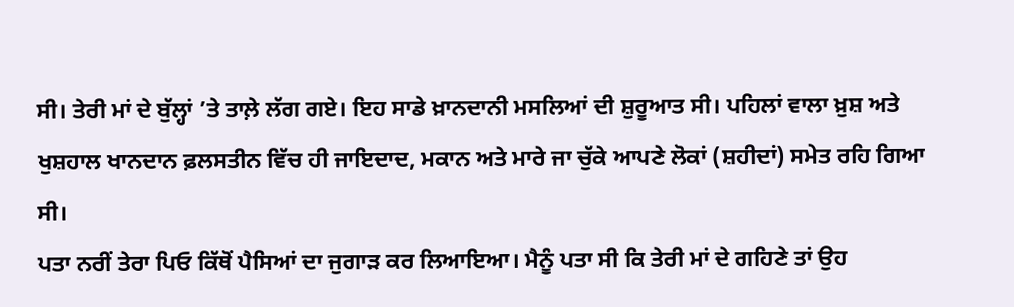ਸੀ। ਤੇਰੀ ਮਾਂ ਦੇ ਬੁੱਲ੍ਹਾਂ ’ਤੇ ਤਾਲ਼ੇ ਲੱਗ ਗਏ। ਇਹ ਸਾਡੇ ਖ਼ਾਨਦਾਨੀ ਮਸਲਿਆਂ ਦੀ ਸ਼ੁਰੂਆਤ ਸੀ। ਪਹਿਲਾਂ ਵਾਲਾ ਖ਼ੁਸ਼ ਅਤੇ ਖੁਸ਼ਹਾਲ ਖਾਨਦਾਨ ਫ਼ਲਸਤੀਨ ਵਿੱਚ ਹੀ ਜਾਇਦਾਦ, ਮਕਾਨ ਅਤੇ ਮਾਰੇ ਜਾ ਚੁੱਕੇ ਆਪਣੇ ਲੋਕਾਂ (ਸ਼ਹੀਦਾਂ) ਸਮੇਤ ਰਹਿ ਗਿਆ ਸੀ।
ਪਤਾ ਨਰੀਂ ਤੇਰਾ ਪਿਓ ਕਿੱਥੋਂ ਪੈਸਿਆਂ ਦਾ ਜੁਗਾੜ ਕਰ ਲਿਆਇਆ। ਮੈਨੂੰ ਪਤਾ ਸੀ ਕਿ ਤੇਰੀ ਮਾਂ ਦੇ ਗਹਿਣੇ ਤਾਂ ਉਹ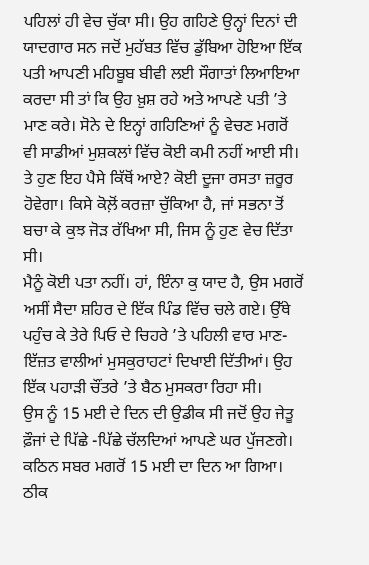ਪਹਿਲਾਂ ਹੀ ਵੇਚ ਚੁੱਕਾ ਸੀ। ਉਹ ਗਹਿਣੇ ਉਨ੍ਹਾਂ ਦਿਨਾਂ ਦੀ ਯਾਦਗਾਰ ਸਨ ਜਦੋਂ ਮੁਹੱਬਤ ਵਿੱਚ ਡੁੱਬਿਆ ਹੋਇਆ ਇੱਕ ਪਤੀ ਆਪਣੀ ਮਹਿਬੂਬ ਬੀਵੀ ਲਈ ਸੌਗਾਤਾਂ ਲਿਆਇਆ ਕਰਦਾ ਸੀ ਤਾਂ ਕਿ ਉਹ ਖ਼ੁਸ਼ ਰਹੇ ਅਤੇ ਆਪਣੇ ਪਤੀ ’ਤੇ ਮਾਣ ਕਰੇ। ਸੋਨੇ ਦੇ ਇਨ੍ਹਾਂ ਗਹਿਣਿਆਂ ਨੂੰ ਵੇਚਣ ਮਗਰੋਂ ਵੀ ਸਾਡੀਆਂ ਮੁਸ਼ਕਲਾਂ ਵਿੱਚ ਕੋਈ ਕਮੀ ਨਹੀਂ ਆਈ ਸੀ।
ਤੇ ਹੁਣ ਇਹ ਪੈਸੇ ਕਿੱਥੋਂ ਆਏ? ਕੋਈ ਦੂਜਾ ਰਸਤਾ ਜ਼ਰੂਰ ਹੋਵੇਗਾ। ਕਿਸੇ ਕੋਲ਼ੋਂ ਕਰਜ਼ਾ ਚੁੱਕਿਆ ਹੈ, ਜਾਂ ਸਭਨਾ ਤੋਂ ਬਚਾ ਕੇ ਕੁਝ ਜੋੜ ਰੱਖਿਆ ਸੀ, ਜਿਸ ਨੂੰ ਹੁਣ ਵੇਚ ਦਿੱਤਾ ਸੀ।
ਮੈਨੂੰ ਕੋਈ ਪਤਾ ਨਹੀਂ। ਹਾਂ, ਇੰਨਾ ਕੁ ਯਾਦ ਹੈ, ਉਸ ਮਗਰੋਂ ਅਸੀਂ ਸੈਦਾ ਸ਼ਹਿਰ ਦੇ ਇੱਕ ਪਿੰਡ ਵਿੱਚ ਚਲੇ ਗਏ। ਉੱਥੇ ਪਹੁੰਚ ਕੇ ਤੇਰੇ ਪਿਓ ਦੇ ਚਿਹਰੇ ’ਤੇ ਪਹਿਲੀ ਵਾਰ ਮਾਣ-ਇੱਜ਼ਤ ਵਾਲੀਆਂ ਮੁਸਕੁਰਾਹਟਾਂ ਦਿਖਾਈ ਦਿੱਤੀਆਂ। ਉਹ ਇੱਕ ਪਹਾੜੀ ਚੌਂਤਰੇ ’ਤੇ ਬੈਠ ਮੁਸਕਰਾ ਰਿਹਾ ਸੀ।
ਉਸ ਨੂੰ 15 ਮਈ ਦੇ ਦਿਨ ਦੀ ਉਡੀਕ ਸੀ ਜਦੋਂ ਉਹ ਜੇਤੂ ਫ਼ੌਜਾਂ ਦੇ ਪਿੱਛੇ -ਪਿੱਛੇ ਚੱਲਦਿਆਂ ਆਪਣੇ ਘਰ ਪੁੱਜਣਗੇ। ਕਠਿਨ ਸਬਰ ਮਗਰੋਂ 15 ਮਈ ਦਾ ਦਿਨ ਆ ਗਿਆ। ਠੀਕ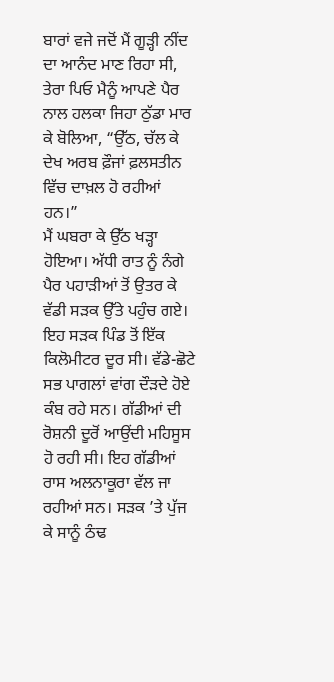ਬਾਰਾਂ ਵਜੇ ਜਦੋਂ ਮੈਂ ਗੂੜ੍ਹੀ ਨੀਂਦ ਦਾ ਆਨੰਦ ਮਾਣ ਰਿਹਾ ਸੀ, ਤੇਰਾ ਪਿਓ ਮੈਨੂੰ ਆਪਣੇ ਪੈਰ ਨਾਲ ਹਲਕਾ ਜਿਹਾ ਠੁੱਡਾ ਮਾਰ ਕੇ ਬੋਲਿਆ, “ਉੱਠ, ਚੱਲ ਕੇ ਦੇਖ ਅਰਬ ਫ਼ੌਜਾਂ ਫ਼ਲਸਤੀਨ ਵਿੱਚ ਦਾਖ਼ਲ ਹੋ ਰਹੀਆਂ ਹਨ।”
ਮੈਂ ਘਬਰਾ ਕੇ ਉੱਠ ਖੜ੍ਹਾ ਹੋਇਆ। ਅੱਧੀ ਰਾਤ ਨੂੰ ਨੰਗੇ ਪੈਰ ਪਹਾੜੀਆਂ ਤੋਂ ਉਤਰ ਕੇ ਵੱਡੀ ਸੜਕ ਉੱਤੇ ਪਹੁੰਚ ਗਏ। ਇਹ ਸੜਕ ਪਿੰਡ ਤੋਂ ਇੱਕ ਕਿਲੋਮੀਟਰ ਦੂਰ ਸੀ। ਵੱਡੇ-ਛੋਟੇ ਸਭ ਪਾਗਲਾਂ ਵਾਂਗ ਦੌੜਦੇ ਹੋਏ ਕੰਬ ਰਹੇ ਸਨ। ਗੱਡੀਆਂ ਦੀ ਰੋਸ਼ਨੀ ਦੂਰੋਂ ਆਉਂਦੀ ਮਹਿਸੂਸ ਹੋ ਰਹੀ ਸੀ। ਇਹ ਗੱਡੀਆਂ ਰਾਸ ਅਲਨਾਕੂਰਾ ਵੱਲ ਜਾ ਰਹੀਆਂ ਸਨ। ਸੜਕ ’ਤੇ ਪੁੱਜ ਕੇ ਸਾਨੂੰ ਠੰਢ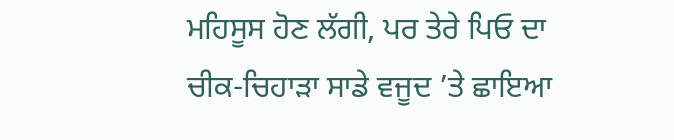ਮਹਿਸੂਸ ਹੋਣ ਲੱਗੀ, ਪਰ ਤੇਰੇ ਪਿਓ ਦਾ ਚੀਕ-ਚਿਹਾੜਾ ਸਾਡੇ ਵਜੂਦ ’ਤੇ ਛਾਇਆ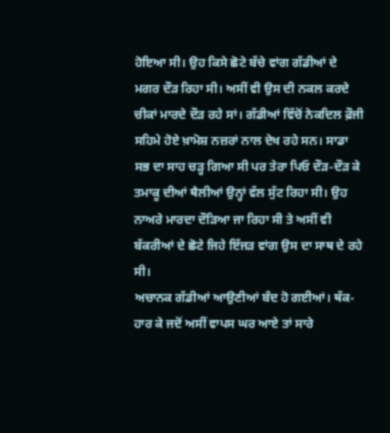ਹੋਇਆ ਸੀ। ਉਹ ਕਿਸੇ ਛੋਟੇ ਬੱਚੇ ਵਾਂਗ ਗੱਡੀਆਂ ਦੇ ਮਗਰ ਦੌੜ ਰਿਹਾ ਸੀ। ਅਸੀਂ ਵੀ ਉਸ ਦੀ ਨਕਲ ਕਰਦੇ ਚੀਕਾਂ ਮਾਰਦੇ ਦੌੜ ਰਹੇ ਸਾਂ। ਗੱਡੀਆਂ ਵਿੱਚੋਂ ਨੇਕਦਿਲ ਫ਼ੌਜੀ ਸਹਿਮੇ ਹੋਏ ਖ਼ਾਮੋਸ਼ ਨਜ਼ਰਾਂ ਨਾਲ ਦੇਖ ਰਹੇ ਸਨ। ਸਾਡਾ ਸਭ ਦਾ ਸਾਹ ਚੜ੍ਹ ਗਿਆ ਸੀ ਪਰ ਤੇਰਾ ਪਿਓ ਦੌੜ-ਦੌੜ ਕੇ ਤਮਾਕੂ ਦੀਆਂ ਥੈਲੀਆਂ ਉਨ੍ਹਾਂ ਵੱਲ ਸੁੱਟ ਰਿਹਾ ਸੀ। ਉਹ ਨਾਅਰੇ ਮਾਰਦਾ ਦੌੜਿਆ ਜਾ ਰਿਹਾ ਸੀ ਤੇ ਅਸੀਂ ਵੀ ਬੱਕਰੀਆਂ ਦੇ ਛੋਟੇ ਜਿਹੇ ਇੱਜੜ ਵਾਂਗ ਉਸ ਦਾ ਸਾਥ ਦੇ ਰਹੇ ਸੀ।
ਅਚਾਨਕ ਗੱਡੀਆਂ ਆਉਣੀਆਂ ਬੰਦ ਹੋ ਗਈਆਂ। ਥੱਕ-ਹਾਰ ਕੇ ਜਦੋਂ ਅਸੀਂ ਵਾਪਸ ਘਰ ਆਏ ਤਾਂ ਸਾਰੇ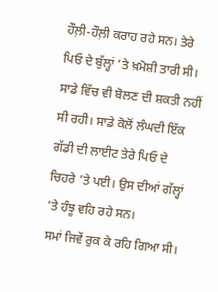ਹੌਲ਼ੀ-ਹੌਲ਼ੀ ਕਰਾਹ ਰਹੇ ਸਨ। ਤੇਰੇ ਪਿਓ ਦੇ ਬੁੱਲ੍ਹਾਂ ’ਤੇ ਖ਼ਮੋਸ਼ੀ ਤਾਰੀ ਸੀ। ਸਾਡੇ ਵਿੱਚ ਵੀ ਬੋਲਣ ਦੀ ਸ਼ਕਤੀ ਨਹੀਂ ਸੀ ਰਹੀ। ਸਾਡੇ ਕੋਲੋਂ ਲੰਘਦੀ ਇੱਕ ਗੱਡੀ ਦੀ ਲਾਈਟ ਤੇਰੇ ਪਿਓ ਦੇ ਚਿਹਰੇ ’ਤੇ ਪਈ। ਉਸ ਦੀਆਂ ਗੱਲ੍ਹਾਂ ’ਤੇ ਹੰਝੂ ਵਹਿ ਰਹੇ ਸਨ।
ਸਮਾਂ ਜਿਵੇਂ ਰੁਕ ਕੇ ਰਹਿ ਗਿਆ ਸੀ।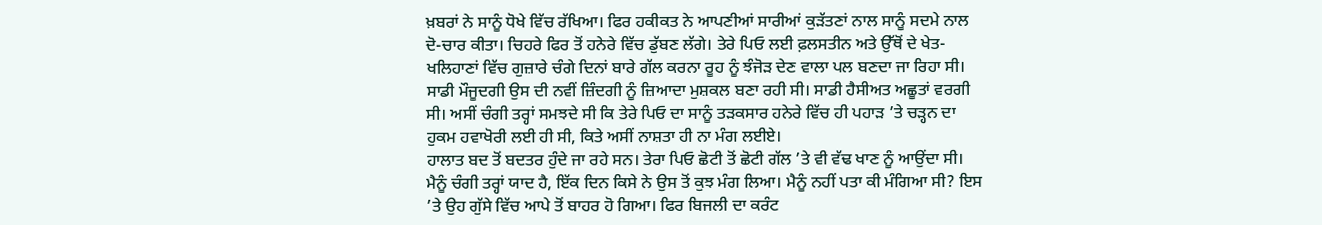ਖ਼ਬਰਾਂ ਨੇ ਸਾਨੂੰ ਧੋਖੇ ਵਿੱਚ ਰੱਖਿਆ। ਫਿਰ ਹਕੀਕਤ ਨੇ ਆਪਣੀਆਂ ਸਾਰੀਆਂ ਕੁੜੱਤਣਾਂ ਨਾਲ ਸਾਨੂੰ ਸਦਮੇ ਨਾਲ ਦੋ-ਚਾਰ ਕੀਤਾ। ਚਿਹਰੇ ਫਿਰ ਤੋਂ ਹਨੇਰੇ ਵਿੱਚ ਡੁੱਬਣ ਲੱਗੇ। ਤੇਰੇ ਪਿਓ ਲਈ ਫ਼ਲਸਤੀਨ ਅਤੇ ਉੱਥੋਂ ਦੇ ਖੇਤ-ਖਲਿਹਾਣਾਂ ਵਿੱਚ ਗੁਜ਼ਾਰੇ ਚੰਗੇ ਦਿਨਾਂ ਬਾਰੇ ਗੱਲ ਕਰਨਾ ਰੂਹ ਨੂੰ ਝੰਜੋੜ ਦੇਣ ਵਾਲਾ ਪਲ ਬਣਦਾ ਜਾ ਰਿਹਾ ਸੀ। ਸਾਡੀ ਮੌਜੂਦਗੀ ਉਸ ਦੀ ਨਵੀਂ ਜ਼ਿੰਦਗੀ ਨੂੰ ਜ਼ਿਆਦਾ ਮੁਸ਼ਕਲ ਬਣਾ ਰਹੀ ਸੀ। ਸਾਡੀ ਹੈਸੀਅਤ ਅਛੂਤਾਂ ਵਰਗੀ ਸੀ। ਅਸੀਂ ਚੰਗੀ ਤਰ੍ਹਾਂ ਸਮਝਦੇ ਸੀ ਕਿ ਤੇਰੇ ਪਿਓ ਦਾ ਸਾਨੂੰ ਤੜਕਸਾਰ ਹਨੇਰੇ ਵਿੱਚ ਹੀ ਪਹਾੜ ’ਤੇ ਚੜ੍ਹਨ ਦਾ ਹੁਕਮ ਹਵਾਖੋਰੀ ਲਈ ਹੀ ਸੀ, ਕਿਤੇ ਅਸੀਂ ਨਾਸ਼ਤਾ ਹੀ ਨਾ ਮੰਗ ਲਈਏ।
ਹਾਲਾਤ ਬਦ ਤੋਂ ਬਦਤਰ ਹੁੰਦੇ ਜਾ ਰਹੇ ਸਨ। ਤੇਰਾ ਪਿਓ ਛੋਟੀ ਤੋਂ ਛੋਟੀ ਗੱਲ ’ਤੇ ਵੀ ਵੱਢ ਖਾਣ ਨੂੰ ਆਉਂਦਾ ਸੀ। ਮੈਨੂੰ ਚੰਗੀ ਤਰ੍ਹਾਂ ਯਾਦ ਹੈ, ਇੱਕ ਦਿਨ ਕਿਸੇ ਨੇ ਉਸ ਤੋਂ ਕੁਝ ਮੰਗ ਲਿਆ। ਮੈਨੂੰ ਨਹੀਂ ਪਤਾ ਕੀ ਮੰਗਿਆ ਸੀ? ਇਸ ’ਤੇ ਉਹ ਗੁੱਸੇ ਵਿੱਚ ਆਪੇ ਤੋਂ ਬਾਹਰ ਹੋ ਗਿਆ। ਫਿਰ ਬਿਜਲੀ ਦਾ ਕਰੰਟ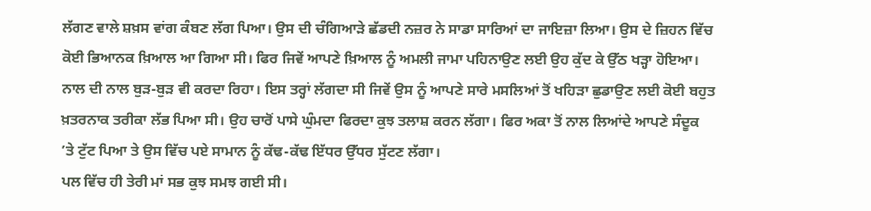ਲੱਗਣ ਵਾਲੇ ਸ਼ਖ਼ਸ ਵਾਂਗ ਕੰਬਣ ਲੱਗ ਪਿਆ। ਉਸ ਦੀ ਚੰਗਿਆੜੇ ਛੱਡਦੀ ਨਜ਼ਰ ਨੇ ਸਾਡਾ ਸਾਰਿਆਂ ਦਾ ਜਾਇਜ਼ਾ ਲਿਆ। ਉਸ ਦੇ ਜ਼ਿਹਨ ਵਿੱਚ ਕੋਈ ਭਿਆਨਕ ਖ਼ਿਆਲ ਆ ਗਿਆ ਸੀ। ਫਿਰ ਜਿਵੇਂ ਆਪਣੇ ਖ਼ਿਆਲ ਨੂੰ ਅਮਲੀ ਜਾਮਾ ਪਹਿਨਾਉਣ ਲਈ ਉਹ ਕੁੱਦ ਕੇ ਉੱਠ ਖੜ੍ਹਾ ਹੋਇਆ। ਨਾਲ ਦੀ ਨਾਲ ਬੁੜ-ਬੁੜ ਵੀ ਕਰਦਾ ਰਿਹਾ। ਇਸ ਤਰ੍ਹਾਂ ਲੱਗਦਾ ਸੀ ਜਿਵੇਂ ਉਸ ਨੂੰ ਆਪਣੇ ਸਾਰੇ ਮਸਲਿਆਂ ਤੋਂ ਖਹਿੜਾ ਛੁਡਾਉਣ ਲਈ ਕੋਈ ਬਹੁਤ ਖ਼ਤਰਨਾਕ ਤਰੀਕਾ ਲੱਭ ਪਿਆ ਸੀ। ਉਹ ਚਾਰੋਂ ਪਾਸੇ ਘੁੰਮਦਾ ਫਿਰਦਾ ਕੁਝ ਤਲਾਸ਼ ਕਰਨ ਲੱਗਾ। ਫਿਰ ਅਕਾ ਤੋਂ ਨਾਲ ਲਿਆਂਦੇ ਆਪਣੇ ਸੰਦੂਕ ’ਤੇ ਟੁੱਟ ਪਿਆ ਤੇ ਉਸ ਵਿੱਚ ਪਏ ਸਾਮਾਨ ਨੂੰ ਕੱਢ-ਕੱਢ ਇੱਧਰ ਉੱਧਰ ਸੁੱਟਣ ਲੱਗਾ।
ਪਲ ਵਿੱਚ ਹੀ ਤੇਰੀ ਮਾਂ ਸਭ ਕੁਝ ਸਮਝ ਗਈ ਸੀ।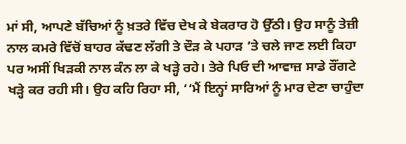ਮਾਂ ਸੀ, ਆਪਣੇ ਬੱਚਿਆਂ ਨੂੰ ਖ਼ਤਰੇ ਵਿੱਚ ਦੇਖ ਕੇ ਬੇਕਰਾਰ ਹੋ ਉੱਠੀ। ਉਹ ਸਾਨੂੰ ਤੇਜ਼ੀ ਨਾਲ ਕਮਰੇ ਵਿੱਚੋਂ ਬਾਹਰ ਕੱਢਣ ਲੱਗੀ ਤੇ ਦੌੜ ਕੇ ਪਹਾੜ ’ਤੇ ਚਲੇ ਜਾਣ ਲਈ ਕਿਹਾ ਪਰ ਅਸੀਂ ਖਿੜਕੀ ਨਾਲ ਕੰਨ ਲਾ ਕੇ ਖੜ੍ਹੇ ਰਹੇ। ਤੇਰੇ ਪਿਓ ਦੀ ਆਵਾਜ਼ ਸਾਡੇ ਰੌਂਗਟੇ ਖੜ੍ਹੇ ਕਰ ਰਹੀ ਸੀ। ਉਹ ਕਹਿ ਰਿਹਾ ਸੀ, ‘‘ਮੈਂ ਇਨ੍ਹਾਂ ਸਾਰਿਆਂ ਨੂੰ ਮਾਰ ਦੇਣਾ ਚਾਹੁੰਦਾ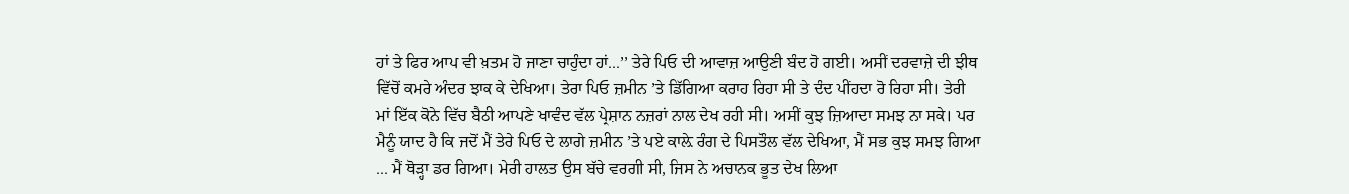ਹਾਂ ਤੇ ਫਿਰ ਆਪ ਵੀ ਖ਼ਤਮ ਹੋ ਜਾਣਾ ਚਾਹੁੰਦਾ ਹਾਂ...’’ ਤੇਰੇ ਪਿਓ ਦੀ ਆਵਾਜ਼ ਆਉਣੀ ਬੰਦ ਹੋ ਗਈ। ਅਸੀਂ ਦਰਵਾਜ਼ੇ ਦੀ ਝੀਥ ਵਿੱਚੋਂ ਕਮਰੇ ਅੰਦਰ ਝਾਕ ਕੇ ਦੇਖਿਆ। ਤੇਰਾ ਪਿਓ ਜ਼ਮੀਨ ’ਤੇ ਡਿੱਗਿਆ ਕਰਾਹ ਰਿਹਾ ਸੀ ਤੇ ਦੰਦ ਪੀਂਹਦਾ ਰੋ ਰਿਹਾ ਸੀ। ਤੇਰੀ ਮਾਂ ਇੱਕ ਕੋਨੇ ਵਿੱਚ ਬੈਠੀ ਆਪਣੇ ਖਾਵੰਦ ਵੱਲ ਪ੍ਰੇਸ਼ਾਨ ਨਜ਼ਰਾਂ ਨਾਲ ਦੇਖ ਰਹੀ ਸੀ। ਅਸੀਂ ਕੁਝ ਜ਼ਿਆਦਾ ਸਮਝ ਨਾ ਸਕੇ। ਪਰ ਮੈਨੂੰ ਯਾਦ ਹੈ ਕਿ ਜਦੋਂ ਮੈਂ ਤੇਰੇ ਪਿਓ ਦੇ ਲਾਗੇ ਜ਼ਮੀਨ ’ਤੇ ਪਏ ਕਾਲ਼ੇ ਰੰਗ ਦੇ ਪਿਸਤੌਲ ਵੱਲ ਦੇਖਿਆ, ਮੈਂ ਸਭ ਕੁਝ ਸਮਝ ਗਿਆ ... ਮੈਂ ਥੋੜ੍ਹਾ ਡਰ ਗਿਆ। ਮੇਰੀ ਹਾਲਤ ਉਸ ਬੱਚੇ ਵਰਗੀ ਸੀ, ਜਿਸ ਨੇ ਅਚਾਨਕ ਭੂਤ ਦੇਖ ਲਿਆ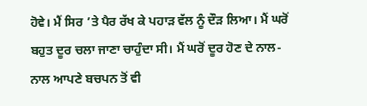ਹੋਵੇ। ਮੈਂ ਸਿਰ ’ਤੇ ਪੈਰ ਰੱਖ ਕੇ ਪਹਾੜ ਵੱਲ ਨੂੰ ਦੌੜ ਲਿਆ। ਮੈਂ ਘਰੋਂ ਬਹੁਤ ਦੂਰ ਚਲਾ ਜਾਣਾ ਚਾਹੁੰਦਾ ਸੀ। ਮੈਂ ਘਰੋਂ ਦੂਰ ਹੋਣ ਦੇ ਨਾਲ-ਨਾਲ ਆਪਣੇ ਬਚਪਨ ਤੋਂ ਵੀ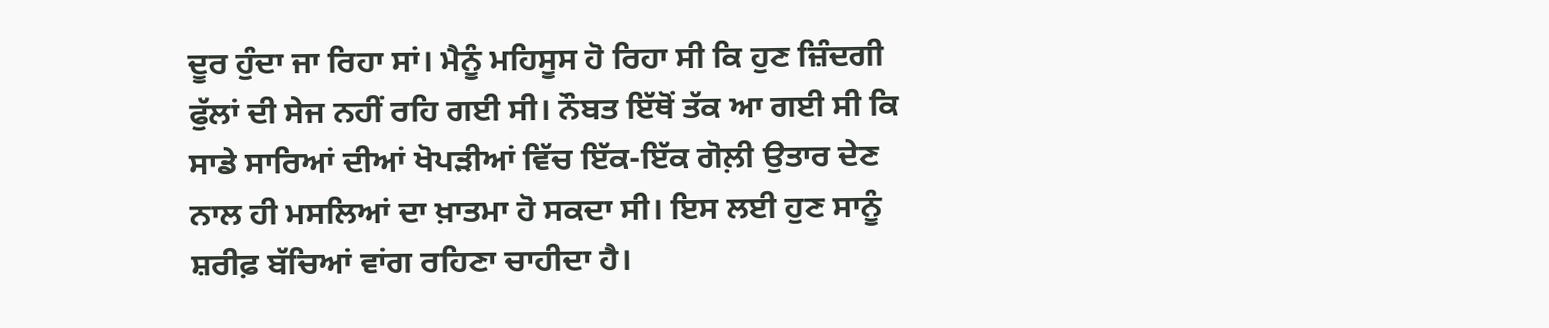ਦੂਰ ਹੁੰਦਾ ਜਾ ਰਿਹਾ ਸਾਂ। ਮੈਨੂੰ ਮਹਿਸੂਸ ਹੋ ਰਿਹਾ ਸੀ ਕਿ ਹੁਣ ਜ਼ਿੰਦਗੀ ਫੁੱਲਾਂ ਦੀ ਸੇਜ ਨਹੀਂ ਰਹਿ ਗਈ ਸੀ। ਨੌਬਤ ਇੱਥੋਂ ਤੱਕ ਆ ਗਈ ਸੀ ਕਿ ਸਾਡੇ ਸਾਰਿਆਂ ਦੀਆਂ ਖੋਪੜੀਆਂ ਵਿੱਚ ਇੱਕ-ਇੱਕ ਗੋਲ਼ੀ ਉਤਾਰ ਦੇਣ ਨਾਲ ਹੀ ਮਸਲਿਆਂ ਦਾ ਖ਼ਾਤਮਾ ਹੋ ਸਕਦਾ ਸੀ। ਇਸ ਲਈ ਹੁਣ ਸਾਨੂੰ ਸ਼ਰੀਫ਼ ਬੱਚਿਆਂ ਵਾਂਗ ਰਹਿਣਾ ਚਾਹੀਦਾ ਹੈ।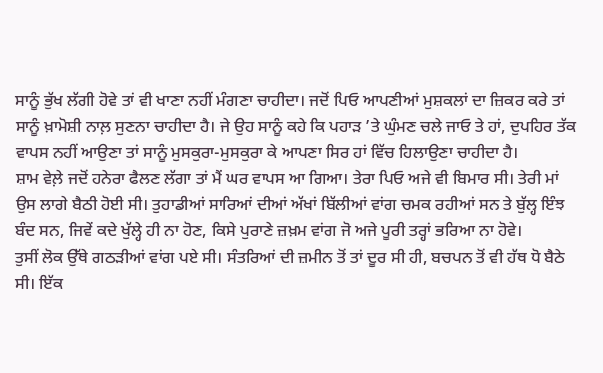ਸਾਨੂੰ ਭੁੱਖ ਲੱਗੀ ਹੋਵੇ ਤਾਂ ਵੀ ਖਾਣਾ ਨਹੀਂ ਮੰਗਣਾ ਚਾਹੀਦਾ। ਜਦੋਂ ਪਿਓ ਆਪਣੀਆਂ ਮੁਸ਼ਕਲਾਂ ਦਾ ਜ਼ਿਕਰ ਕਰੇ ਤਾਂ ਸਾਨੂੰ ਖ਼ਾਮੋਸ਼ੀ ਨਾਲ਼ ਸੁਣਨਾ ਚਾਹੀਦਾ ਹੈ। ਜੇ ਉਹ ਸਾਨੂੰ ਕਹੇ ਕਿ ਪਹਾੜ ’ਤੇ ਘੁੰਮਣ ਚਲੇ ਜਾਓ ਤੇ ਹਾਂ, ਦੁਪਹਿਰ ਤੱਕ ਵਾਪਸ ਨਹੀਂ ਆਉਣਾ ਤਾਂ ਸਾਨੂੰ ਮੁਸਕੁਰਾ-ਮੁਸਕੁਰਾ ਕੇ ਆਪਣਾ ਸਿਰ ਹਾਂ ਵਿੱਚ ਹਿਲਾਉਣਾ ਚਾਹੀਦਾ ਹੈ।
ਸ਼ਾਮ ਵੇਲ਼ੇ ਜਦੋਂ ਹਨੇਰਾ ਫੈਲਣ ਲੱਗਾ ਤਾਂ ਮੈਂ ਘਰ ਵਾਪਸ ਆ ਗਿਆ। ਤੇਰਾ ਪਿਓ ਅਜੇ ਵੀ ਬਿਮਾਰ ਸੀ। ਤੇਰੀ ਮਾਂ ਉਸ ਲਾਗੇ ਬੈਠੀ ਹੋਈ ਸੀ। ਤੁਹਾਡੀਆਂ ਸਾਰਿਆਂ ਦੀਆਂ ਅੱਖਾਂ ਬਿੱਲੀਆਂ ਵਾਂਗ ਚਮਕ ਰਹੀਆਂ ਸਨ ਤੇ ਬੁੱਲ੍ਹ ਇੰਝ ਬੰਦ ਸਨ, ਜਿਵੇਂ ਕਦੇ ਖੁੱਲ੍ਹੇ ਹੀ ਨਾ ਹੋਣ, ਕਿਸੇ ਪੁਰਾਣੇ ਜ਼ਖ਼ਮ ਵਾਂਗ ਜੋ ਅਜੇ ਪੂਰੀ ਤਰ੍ਹਾਂ ਭਰਿਆ ਨਾ ਹੋਵੇ।
ਤੁਸੀਂ ਲੋਕ ਉੱਥੇ ਗਠੜੀਆਂ ਵਾਂਗ ਪਏ ਸੀ। ਸੰਤਰਿਆਂ ਦੀ ਜ਼ਮੀਨ ਤੋਂ ਤਾਂ ਦੂਰ ਸੀ ਹੀ, ਬਚਪਨ ਤੋਂ ਵੀ ਹੱਥ ਧੋ ਬੈਠੇ ਸੀ। ਇੱਕ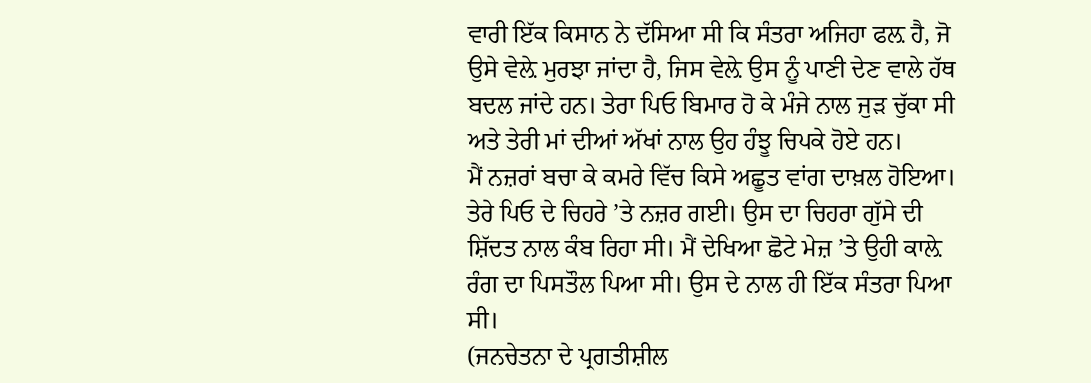ਵਾਰੀ ਇੱਕ ਕਿਸਾਨ ਨੇ ਦੱਸਿਆ ਸੀ ਕਿ ਸੰਤਰਾ ਅਜਿਹਾ ਫਲ਼ ਹੈ, ਜੋ ਉਸੇ ਵੇਲ਼ੇ ਮੁਰਝਾ ਜਾਂਦਾ ਹੈ, ਜਿਸ ਵੇਲ਼ੇ ਉਸ ਨੂੰ ਪਾਣੀ ਦੇਣ ਵਾਲੇ ਹੱਥ ਬਦਲ ਜਾਂਦੇ ਹਨ। ਤੇਰਾ ਪਿਓ ਬਿਮਾਰ ਹੋ ਕੇ ਮੰਜੇ ਨਾਲ ਜੁੜ ਚੁੱਕਾ ਸੀ ਅਤੇ ਤੇਰੀ ਮਾਂ ਦੀਆਂ ਅੱਖਾਂ ਨਾਲ ਉਹ ਹੰਝੂ ਚਿਪਕੇ ਹੋਏ ਹਨ।
ਮੈਂ ਨਜ਼ਰਾਂ ਬਚਾ ਕੇ ਕਮਰੇ ਵਿੱਚ ਕਿਸੇ ਅਛੂਤ ਵਾਂਗ ਦਾਖ਼ਲ ਹੋਇਆ। ਤੇਰੇ ਪਿਓ ਦੇ ਚਿਹਰੇ ’ਤੇ ਨਜ਼ਰ ਗਈ। ਉਸ ਦਾ ਚਿਹਰਾ ਗੁੱਸੇ ਦੀ ਸ਼ਿੱਦਤ ਨਾਲ ਕੰਬ ਰਿਹਾ ਸੀ। ਮੈਂ ਦੇਖਿਆ ਛੋਟੇ ਮੇਜ਼ ’ਤੇ ਉਹੀ ਕਾਲ਼ੇ ਰੰਗ ਦਾ ਪਿਸਤੌਲ ਪਿਆ ਸੀ। ਉਸ ਦੇ ਨਾਲ ਹੀ ਇੱਕ ਸੰਤਰਾ ਪਿਆ ਸੀ।
(ਜਨਚੇਤਨਾ ਦੇ ਪ੍ਰਗਤੀਸ਼ੀਲ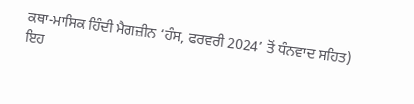ਕਥਾ-ਮਾਸਿਕ ਹਿੰਦੀ ਮੈਗਜ਼ੀਨ ‘ਹੰਸ, ਫਰਵਰੀ 2024’ ਤੋਂ ਧੰਨਵਾਦ ਸਹਿਤ)
ਇਹ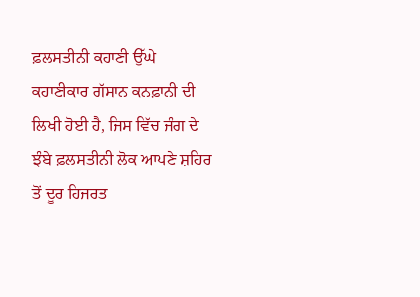ਫ਼ਲਸਤੀਨੀ ਕਹਾਣੀ ਉੱਘੇ ਕਹਾਣੀਕਾਰ ਗੱਸਾਨ ਕਨਫ਼ਾਨੀ ਦੀ ਲਿਖੀ ਹੋਈ ਹੈ, ਜਿਸ ਵਿੱਚ ਜੰਗ ਦੇ ਝੰਬੇ ਫ਼ਲਸਤੀਨੀ ਲੋਕ ਆਪਣੇ ਸ਼ਹਿਰ ਤੋਂ ਦੂਰ ਹਿਜਰਤ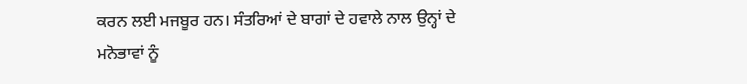ਕਰਨ ਲਈ ਮਜਬੂਰ ਹਨ। ਸੰਤਰਿਆਂ ਦੇ ਬਾਗਾਂ ਦੇ ਹਵਾਲੇ ਨਾਲ ਉਨ੍ਹਾਂ ਦੇ ਮਨੋਭਾਵਾਂ ਨੂੰ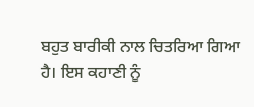ਬਹੁਤ ਬਾਰੀਕੀ ਨਾਲ ਚਿਤਰਿਆ ਗਿਆ ਹੈ। ਇਸ ਕਹਾਣੀ ਨੂੰ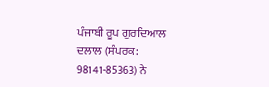ਪੰਜਾਬੀ ਰੂਪ ਗੁਰਦਿਆਲ ਦਲਾਲ (ਸੰਪਰਕ: 98141-85363) ਨੇ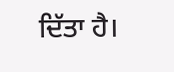ਦਿੱਤਾ ਹੈ।